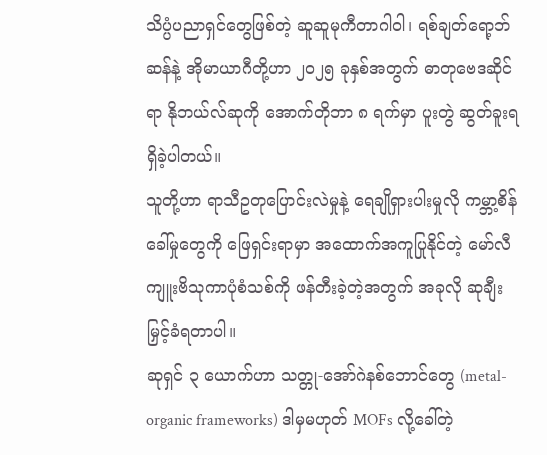သိပ္ပံပညာရှင်တွေဖြစ်တဲ့ ဆူဆူမုကီတာဂါဝါ၊ ရစ်ချတ်ရော့ဘ်ဆန်နဲ့ အိုမာယာဂီတို့ဟာ ၂၀၂၅ ခုနှစ်အတွက် ဓာတုဗေဒဆိုင်ရာ နိုဘယ်လ်ဆုကို အောက်တိုဘာ ၈ ရက်မှာ ပူးတွဲ ဆွတ်ခူးရရှိခဲ့ပါတယ်။
သူတို့ဟာ ရာသီဥတုပြောင်းလဲမှုနဲ့ ရေချိုရှားပါးမှုလို ကမ္ဘာ့စိန်ခေါ်မှုတွေကို ဖြေရှင်းရာမှာ အထောက်အကူပြုနိုင်တဲ့ မော်လီကျူးဗိသုကာပုံစံသစ်ကို ဖန်တီးခဲ့တဲ့အတွက် အခုလို ဆုချီးမြှင့်ခံရတာပါ။
ဆုရှင် ၃ ယောက်ဟာ သတ္တု-အော်ဂဲနစ်ဘောင်တွေ (metal-organic frameworks) ဒါမှမဟုတ် MOFs လို့ခေါ်တဲ့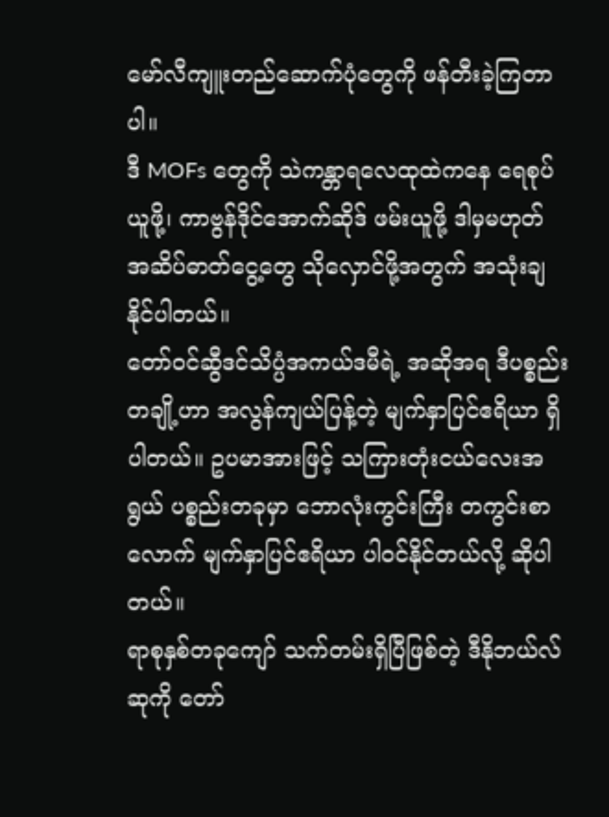မော်လီကျူးတည်ဆောက်ပုံတွေကို ဖန်တီးခဲ့ကြတာပါ။
ဒီ MOFs တွေကို သဲကန္တာရလေထုထဲကနေ ရေစုပ်ယူဖို့၊ ကာဗွန်ဒိုင်အောက်ဆိုဒ် ဖမ်းယူဖို့ ဒါမှမဟုတ် အဆိပ်ဓာတ်ငွေ့တွေ သိုလှောင်ဖို့အတွက် အသုံးချနိုင်ပါတယ်။
တော်ဝင်ဆွီဒင်သိပ္ပံအကယ်ဒမီရဲ့ အဆိုအရ ဒီပစ္စည်းတချို့ဟာ အလွန်ကျယ်ပြန့်တဲ့ မျက်နှာပြင်ဧရိယာ ရှိပါတယ်။ ဥပမာအားဖြင့် သကြားတုံးငယ်လေးအရွယ် ပစ္စည်းတခုမှာ ဘောလုံးကွင်းကြီး တကွင်းစာလောက် မျက်နှာပြင်ဧရိယာ ပါဝင်နိုင်တယ်လို့ ဆိုပါတယ်။
ရာစုနှစ်တခုကျော် သက်တမ်းရှိပြီဖြစ်တဲ့ ဒီနိုဘယ်လ်ဆုကို တော်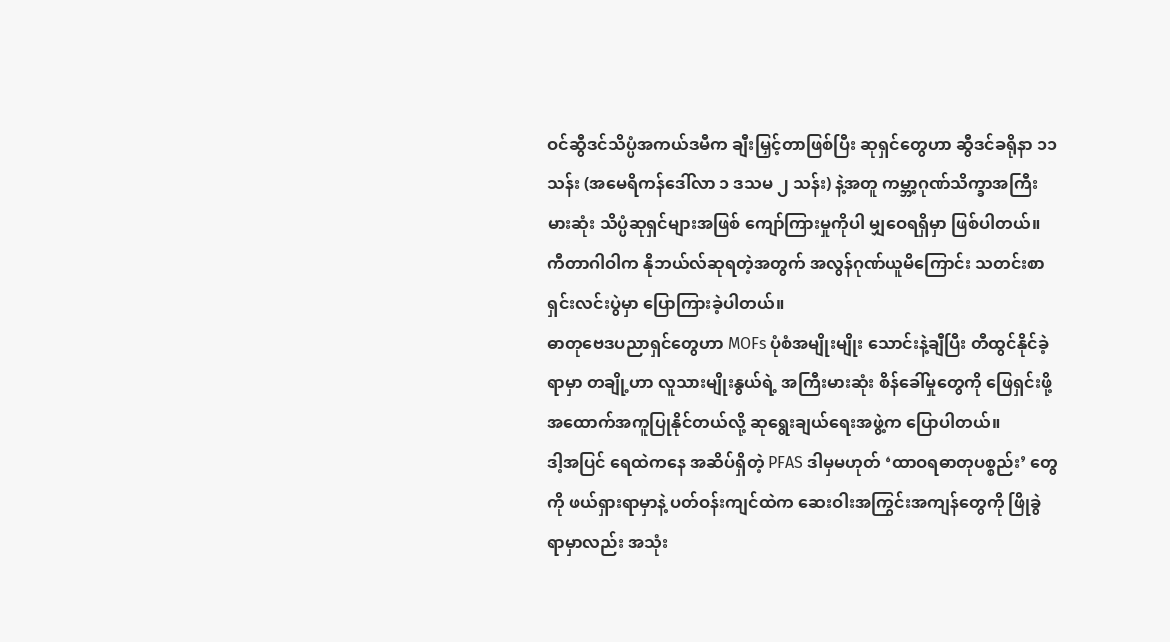ဝင်ဆွီဒင်သိပ္ပံအကယ်ဒမီက ချီးမြှင့်တာဖြစ်ပြီး ဆုရှင်တွေဟာ ဆွီဒင်ခရိုနာ ၁၁ သန်း (အမေရိကန်ဒေါ်လာ ၁ ဒသမ ၂ သန်း) နဲ့အတူ ကမ္ဘာ့ဂုဏ်သိက္ခာအကြီးမားဆုံး သိပ္ပံဆုရှင်များအဖြစ် ကျော်ကြားမှုကိုပါ မျှဝေရရှိမှာ ဖြစ်ပါတယ်။
ကီတာဂါဝါက နိုဘယ်လ်ဆုရတဲ့အတွက် အလွန်ဂုဏ်ယူမိကြောင်း သတင်းစာရှင်းလင်းပွဲမှာ ပြောကြားခဲ့ပါတယ်။
ဓာတုဗေဒပညာရှင်တွေဟာ MOFs ပုံစံအမျိုးမျိုး သောင်းနဲ့ချီပြီး တီထွင်နိုင်ခဲ့ရာမှာ တချို့ဟာ လူသားမျိုးနွယ်ရဲ့ အကြီးမားဆုံး စိန်ခေါ်မှုတွေကို ဖြေရှင်းဖို့ အထောက်အကူပြုနိုင်တယ်လို့ ဆုရွေးချယ်ရေးအဖွဲ့က ပြောပါတယ်။
ဒါ့အပြင် ရေထဲကနေ အဆိပ်ရှိတဲ့ PFAS ဒါမှမဟုတ် ‘ထာဝရဓာတုပစ္စည်း’ တွေကို ဖယ်ရှားရာမှာနဲ့ ပတ်ဝန်းကျင်ထဲက ဆေးဝါးအကြွင်းအကျန်တွေကို ဖြိုခွဲရာမှာလည်း အသုံး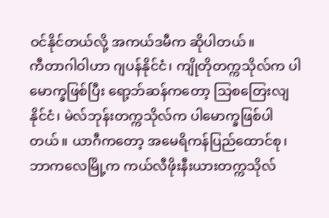ဝင်နိုင်တယ်လို့ အကယ်ဒမီက ဆိုပါတယ်။
ကီတာဂါဝါဟာ ဂျပန်နိုင်ငံ၊ ကျိုတိုတက္ကသိုလ်က ပါမောက္ခဖြစ်ပြီး ရော့ဘ်ဆန်ကတော့ သြစတြေးလျနိုင်ငံ၊ မဲလ်ဘုန်းတက္ကသိုလ်က ပါမောက္ခဖြစ်ပါတယ်။ ယာဂီကတော့ အမေရိကန်ပြည်ထောင်စု၊ ဘာကလေမြို့က ကယ်လီဖိုးနီးယားတက္ကသိုလ်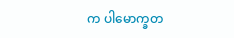က ပါမောက္ခတ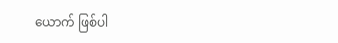ယောက် ဖြစ်ပါ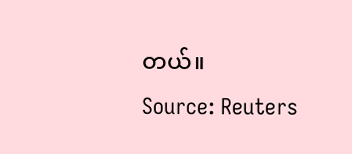တယ်။
Source: Reuters